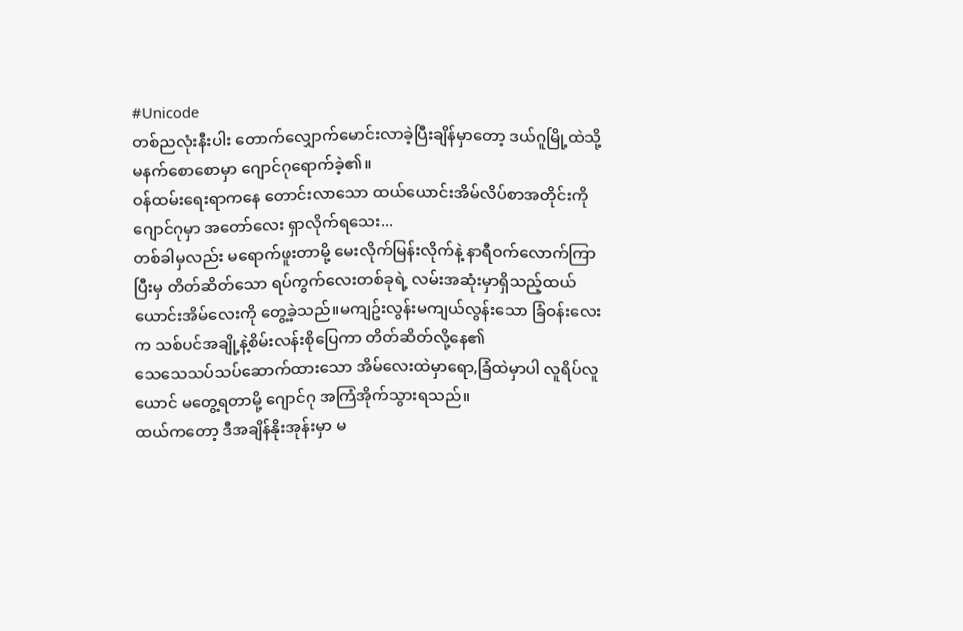#Unicode
တစ်ညလုံးနီးပါး တောက်လျှောက်မောင်းလာခဲ့ပြီးချိန်မှာတော့ ဒယ်ဂူမြို့ထဲသို့ မနက်စောစောမှာ ဂျောင်ဂုရောက်ခဲ့၏။
ဝန်ထမ်းရေးရာကနေ တောင်းလာသော ထယ်ယောင်းအိမ်လိပ်စာအတိုင်းကို ဂျောင်ဂုမှာ အတော်လေး ရှာလိုက်ရသေး...
တစ်ခါမှလည်း မရောက်ဖူးတာမို့ မေးလိုက်မြန်းလိုက်နဲ့ နာရီဝက်လောက်ကြာပြီးမှ တိတ်ဆိတ်သော ရပ်ကွက်လေးတစ်ခုရဲ့ လမ်းအဆုံးမှာရှိသည့်ထယ်ယောင်းအိမ်လေးကို တွေ့ခဲ့သည်။မကျဥ်းလွန်းမကျယ်လွန်းသော ခြံဝန်းလေးက သစ်ပင်အချို့နဲ့စိမ်းလန်းစိုပြေကာ တိတ်ဆိတ်လို့နေ၏
သေသေသပ်သပ်ဆောက်ထားသော အိမ်လေးထဲမှာရော,ခြံထဲမှာပါ လူရိပ်လူယောင် မတွေ့ရတာမို့ ဂျောင်ဂု အကြံအိုက်သွားရသည်။
ထယ်ကတော့ ဒီအချိန်နိုးအုန်းမှာ မ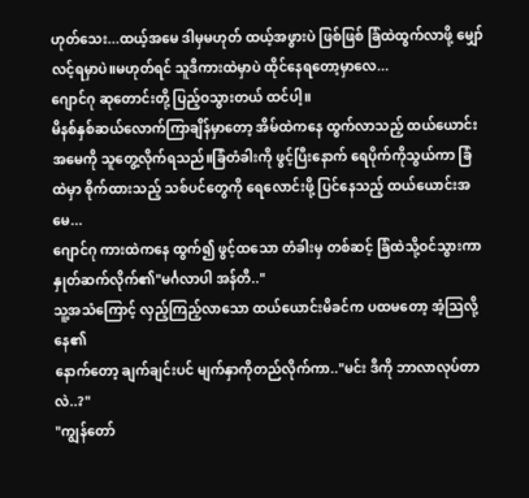ဟုတ်သေး...ထယ့်အမေ ဒါမှမဟုတ် ထယ့်အဖွားပဲ ဖြစ်ဖြစ် ခြံထဲထွက်လာဖို့ မျှော်လင့်ရမှာပဲ။မဟုတ်ရင် သူဒီကားထဲမှာပဲ ထိုင်နေရတော့မှာလေ...
ဂျောင်ဂု ဆုတောင်းတို့ ပြည့်ဝသွားတယ် ထင်ပါ့။
မိနစ်နှစ်ဆယ်လောက်ကြာချိန်မှာတော့ အိမ်ထဲကနေ ထွက်လာသည့် ထယ်ယောင်းအမေကို သူတွေ့လိုက်ရသည်။ခြံတံခါးကို ဖွင့်ပြီးနောက် ရေပိုက်ကိုသွယ်ကာ ခြံထဲမှာ စိုက်ထားသည့် သစ်ပင်တွေကို ရေလောင်းဖို့ ပြင်နေသည့် ထယ်ယောင်းအမေ...
ဂျောင်ဂု ကားထဲကနေ ထွက်၍ ဖွင့်ထသော တံခါးမှ တစ်ဆင့် ခြံထဲသို့ဝင်သွားကာ နှုတ်ဆက်လိုက်၏"မင်္ဂလာပါ အန်တီ.."
သူ့အသံကြောင့် လှည့်ကြည့်လာသော ထယ်ယောင်းမိခင်က ပထမတော့ အံ့သြလို့နေ၏
နောက်တော့ ချက်ချင်းပင် မျက်နှာကိုတည်လိုက်ကာ.."မင်း ဒီကို ဘာလာလုပ်တာလဲ..?"
"ကျွန်တော်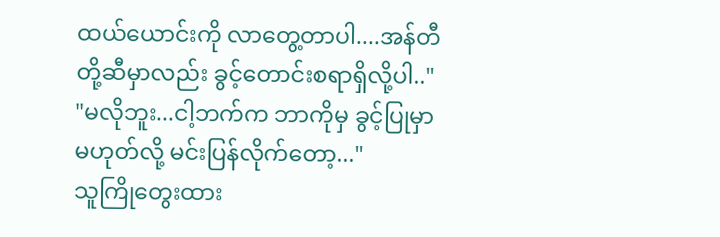ထယ်ယောင်းကို လာတွေ့တာပါ....အန်တီတို့ဆီမှာလည်း ခွင့်တောင်းစရာရှိလို့ပါ.."
"မလိုဘူး...ငါ့ဘက်က ဘာကိုမှ ခွင့်ပြုမှာ မဟုတ်လို့ မင်းပြန်လိုက်တော့..."
သူကြိုတွေးထား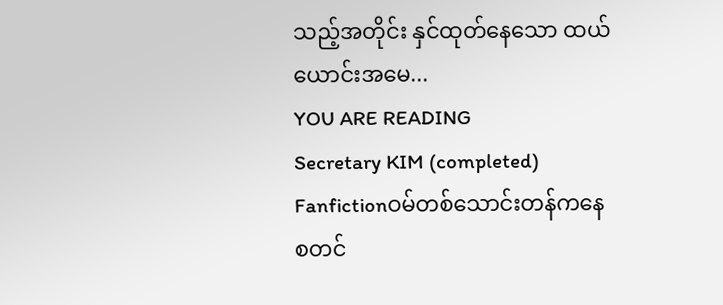သည့်အတိုင်း နှင်ထုတ်နေသော ထယ်ယောင်းအမေ...
YOU ARE READING
Secretary KIM (completed)
Fanfictionဝမ်တစ်သောင်းတန်ကနေ စတင်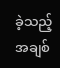ခဲ့သည့် အချစ်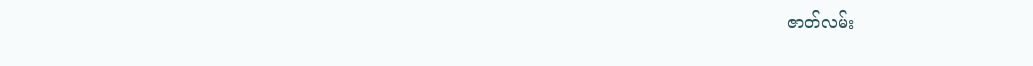ဇာတ်လမ်း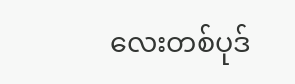လေးတစ်ပုဒ်